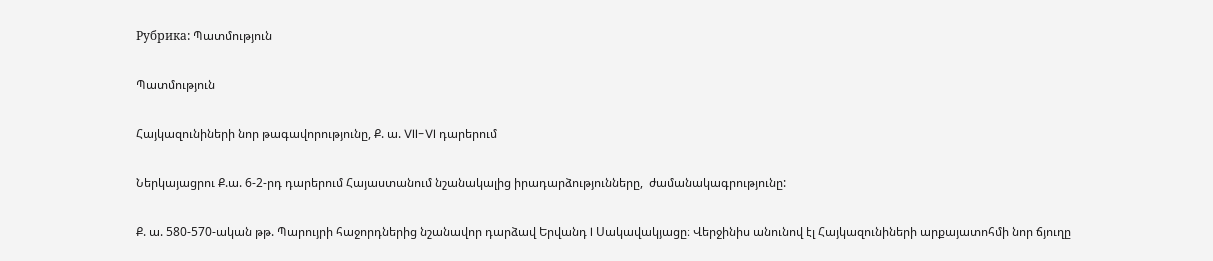Рубрика: Պատմություն

Պատմություն

Հայկազունիների նոր թագավորությունը, Ք. ա. VII-VI դարերում

Ներկայացրու Ք.ա. 6-2-րդ դարերում Հայաստանում նշանակալից իրադարձությունները,  ժամանակագրությունը:

Ք. ա. 580-570-ական թթ. Պարույրի հաջորդներից նշանավոր դարձավ Երվանդ I Սակավակյացը։ Վերջինիս անունով էլ Հայկազունիների արքայատոհմի նոր ճյուղը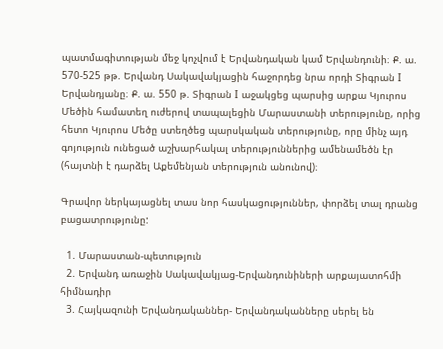պատմագիտության մեջ կոչվում է Երվանդական կամ Երվանդունի։ Ք. ա. 570-525 թթ. Երվանդ Սակավակյացին հաջորդեց նրա որդի Տիգրան I Երվանդյանը։ Ք. ա. 550 թ. Տիգրան I աջակցեց պարսից արքա Կյուրոս Մեծին համատեղ ուժերով տապալեցին Մարաստանի տերությունը, որից հետո Կյուրոս Մեծը ստեղծեց պարսկական տերությունը, որը մինչ այդ գոյություն ունեցած աշխարհակալ տերություններից ամենամեծն էր (հայտնի է դարձել Աքեմենյան տերություն անունով)։

Գրավոր ներկայացնել տաս նոր հասկացություններ, փորձել տալ դրանց բացատրությունը:

  1. Մարաստան-պետություն
  2. Երվանդ առաջին Սակավակյաց-Երվանդունիների արքայատոհմի հիմնադիր
  3. Հայկազունի Երվանդականներ- Երվանդականները սերել են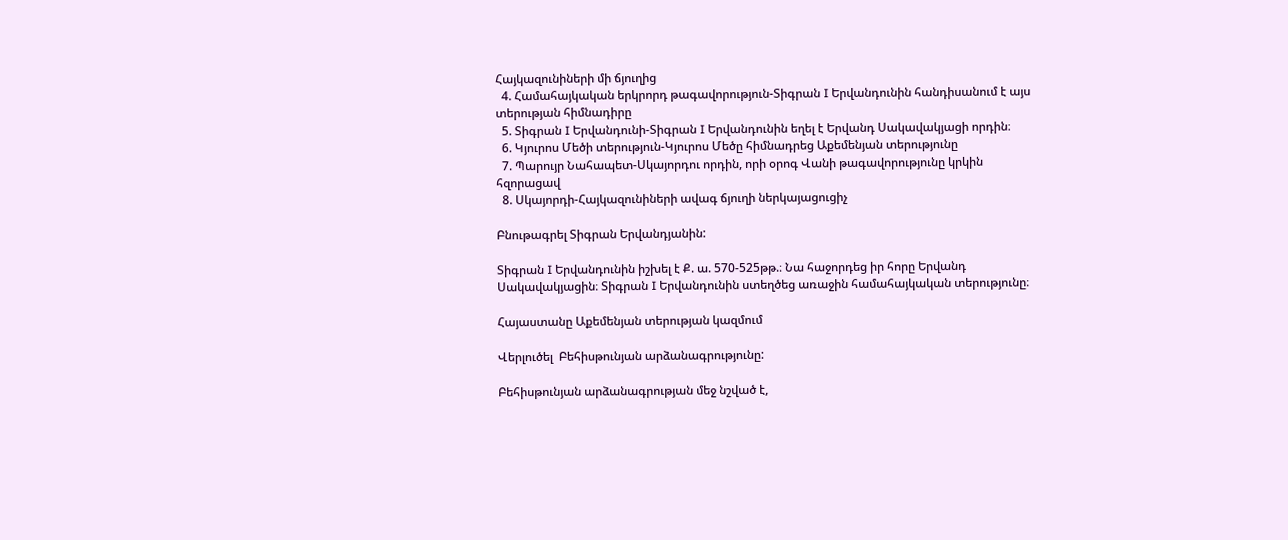Հայկազունիների մի ճյուղից
  4. Համահայկական երկրորդ թագավորություն-Տիգրան I Երվանդունին հանդիսանում է այս տերության հիմնադիրը
  5. Տիգրան I Երվանդունի-Տիգրան I Երվանդունին եղել է Երվանդ Սակավակյացի որդին։
  6. Կյուրոս Մեծի տերություն-Կյուրոս Մեծը հիմնադրեց Աքեմենյան տերությունը
  7. Պարույր Նահապետ-Սկայորդու որդին, որի օրոգ Վանի թագավորությունը կրկին հզորացավ
  8. Սկայորդի-Հայկազունիների ավագ ճյուղի ներկայացուցիչ

Բնութագրել Տիգրան Երվանդյանին:

Տիգրան I Երվանդունին իշխել է Ք. ա. 570-525թթ.։ Նա հաջորդեց իր հորը Երվանդ Սակավակյացին։ Տիգրան I Երվանդունին ստեղծեց առաջին համահայկական տերությունը։

Հայաստանը Աքեմենյան տերության կազմում

Վերլուծել  Բեհիսթունյան արձանագրությունը:

Բեհիսթունյան արձանագրության մեջ նշված է,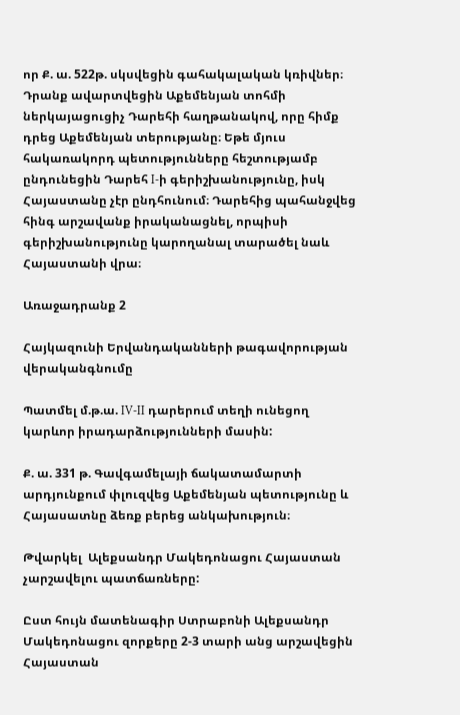որ Ք. ա. 522թ. սկսվեցին գահակալական կռիվներ։ Դրանք ավարտվեցին Աքեմենյան տոհմի ներկայացուցիչ Դարեհի հաղթանակով, որը հիմք դրեց Աքեմենյան տերությանը։ Եթե մյուս հակառակորդ պետությունները հեշտությամբ ընդունեցին Դարեհ I-ի գերիշխանությունը, իսկ Հայաստանը չէր ընդհունում։ Դարեհից պահանջվեց հինգ արշավանք իրականացնել, որպիսի գերիշխանությունը կարողանալ տարածել նաև Հայաստանի վրա։

Առաջադրանք 2

Հայկազունի Երվանդականների թագավորության վերականգնումը

Պատմել մ.թ.ա. IV-II դարերում տեղի ունեցող կարևոր իրադարձությունների մասին:

Ք. ա. 331 թ. Գավգամելայի ճակատամարտի արդյունքում փլուզվեց Աքեմենյան պետությունը և Հայասատնը ձեռք բերեց անկախություն։

Թվարկել  Ալեքսանդր Մակեդոնացու Հայաստան չարշավելու պատճառները:

Ըստ հույն մատենագիր Ստրաբոնի Ալեքսանդր Մակեդոնացու զորքերը 2-3 տարի անց արշավեցին Հայաստան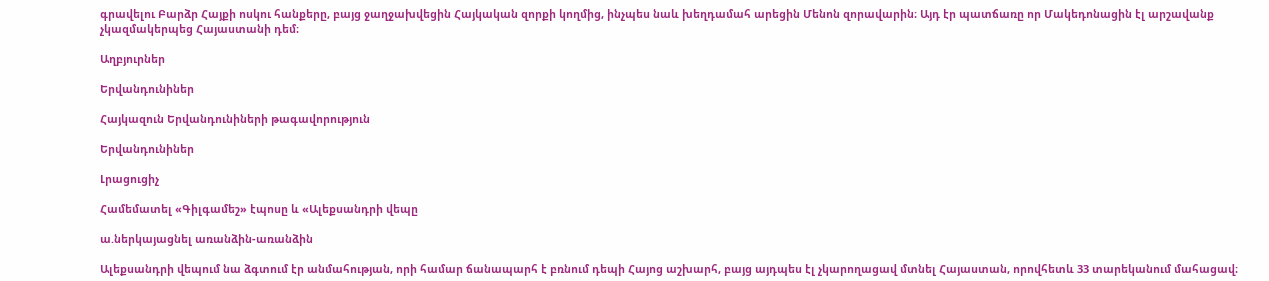գրավելու Բարձր Հայքի ոսկու հանքերը, բայց ջաղջախվեցին Հայկական զորքի կողմից, ինչպես նաև խեղդամահ արեցին Մենոն զորավարին։ Այդ էր պատճառը որ Մակեդոնացին էլ արշավանք չկազմակերպեց Հայաստանի դեմ։

Աղբյուրներ

Երվանդունիներ

Հայկազուն Երվանդունիների թագավորություն

Երվանդունիներ

Լրացուցիչ

Համեմատել «Գիլգամեշ» էպոսը և «Ալեքսանդրի վեպը

ա.ներկայացնել առանձին-առանձին

Ալեքսանդրի վեպում նա ձգտում էր անմահության, որի համար ճանապարհ է բռնում դեպի Հայոց աշխարհ, բայց այդպես էլ չկարողացավ մտնել Հայաստան, որովհետև 33 տարեկանում մահացավ։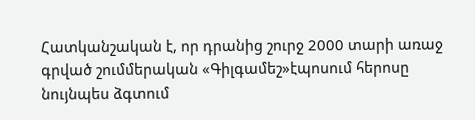Հատկանշական է, որ դրանից շուրջ 2000 տարի առաջ գրված շումմերական «Գիլգամեշ»էպոսում հերոսը նույնպես ձգտում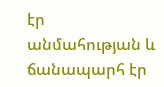էր անմահության և ճանապարհ էր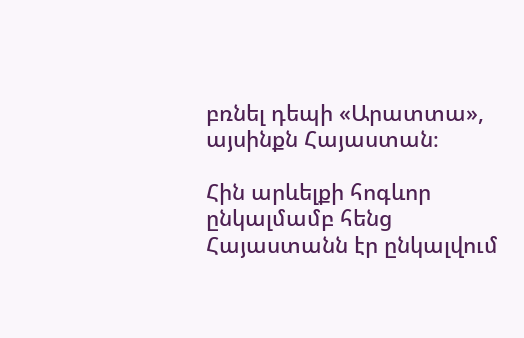բռնել դեպի «Արատտա», այսինքն Հայաստան։

Հին արևելքի հոգևոր ընկալմամբ հենց Հայաստանն էր ընկալվում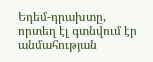Եդեմ-դրախտը, որտեղ էլ գտնվում էր անմահության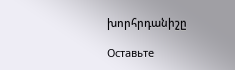խորհրդանիշը

Оставьте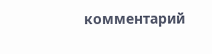комментарий